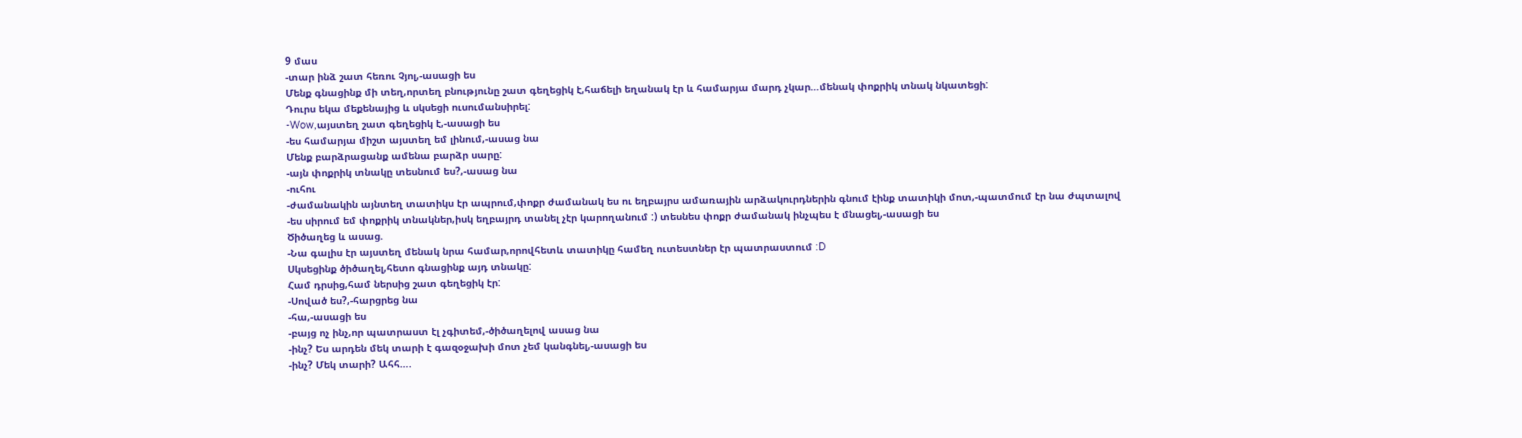9 մաս
-տար ինձ շատ հեռու Չյոլ,-ասացի ես
Մենք գնացինք մի տեղ,որտեղ բնությունը շատ գեղեցիկ է,հաճելի եղանակ էր և համարյա մարդ չկար…մենակ փոքրիկ տնակ նկատեցի:
Դուրս եկա մեքենայից և սկսեցի ուսումանսիրել:
-Wow,այստեղ շատ գեղեցիկ է,-ասացի ես
-ես համարյա միշտ այստեղ եմ լինում,-ասաց նա
Մենք բարձրացանք ամենա բարձր սարը:
-այն փոքրիկ տնակը տեսնում ես?,-ասաց նա
-ուհու
-ժամանակին այնտեղ տատիկս էր ապրում,փոքր ժամանակ ես ու եղբայրս ամառային արձակուրդներին գնում էինք տատիկի մոտ,-պատմում էր նա ժպտալով
-ես սիրում եմ փոքրիկ տնակներ,իսկ եղբայրդ տանել չէր կարողանում :) տեսնես փոքր ժամանակ ինչպես է մնացել,-ասացի ես
Ծիծաղեց և ասաց.
-Նա գալիս էր այստեղ մենակ նրա համար,որովհետև տատիկը համեղ ուտեստներ էր պատրաստում :D
Սկսեցինք ծիծաղել,հետո գնացինք այդ տնակը:
Համ դրսից,համ ներսից շատ գեղեցիկ էր:
-Սոված ես?,-հարցրեց նա
-հա,-ասացի ես
-բայց ոչ ինչ,որ պատրաստ էլ չգիտեմ,-ծիծաղելով ասաց նա
-ինչ? Ես արդեն մեկ տարի է գազօջախի մոտ չեմ կանգնել,-ասացի ես
-ինչ? Մեկ տարի? Ահհ….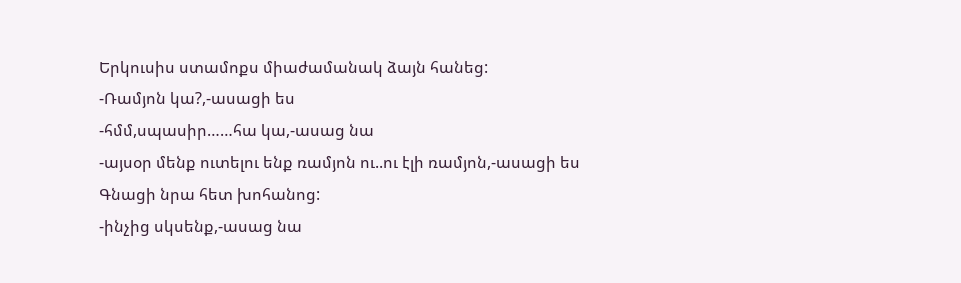Երկուսիս ստամոքս միաժամանակ ձայն հանեց:
-Ռամյոն կա?,-ասացի ես
-հմմ,սպասիր……հա կա,-ասաց նա
-այսօր մենք ուտելու ենք ռամյոն ու..ու էլի ռամյոն,-ասացի ես
Գնացի նրա հետ խոհանոց:
-ինչից սկսենք,-ասաց նա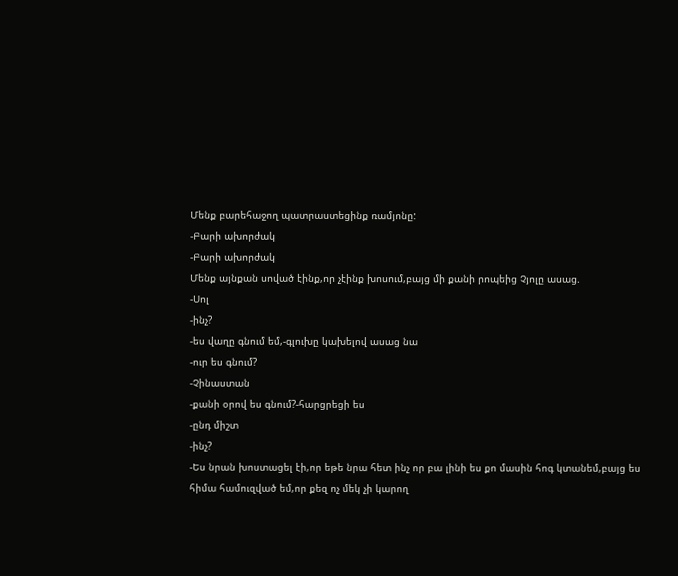Մենք բարեհաջող պատրաստեցինք ռամյոնը:
-Բարի ախորժակ
-Բարի ախորժակ
Մենք այնքան սոված էինք,որ չէինք խոսում,բայց մի քանի րոպեից Չյոլը ասաց.
-Սոլ
-ինչ?
-ես վաղը գնում եմ,-գլուխը կախելով ասաց նա
-ուր ես գնում?
-Չինաստան
-քանի օրով ես գնում?-հարցրեցի ես
-ընդ միշտ
-ինչ?
-Ես նրան խոստացել էի,որ եթե նրա հետ ինչ որ բա լինի ես քո մասին հոգ կտանեմ,բայց ես հիմա համուզված եմ,որ քեզ ոչ մեկ չի կարող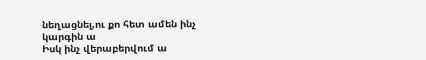նեղացնել,ու քո հետ ամեն ինչ կարգին ա
Իսկ ինչ վերաբերվում ա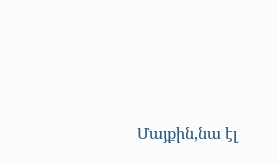Մայքին,նա էլ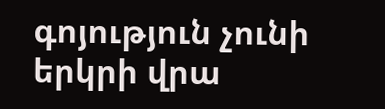գոյություն չունի երկրի վրա